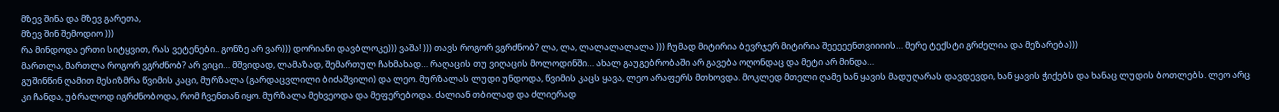მზევ შინა და მზევ გარეთა,
მზევ შინ შემოდიო )))
რა მინდოდა ერთი სიტყვით, რას ვეტენები.. გონზე არ ვარ))) დორიანი დავბლოკე))) ვაშა! ))) თავს როგორ ვგრძნობ? ლა, ლა, ლალალალალა ))) ჩუმად მიტირია ბევრჯერ მიტირია შეეეეენთვიიიის… მერე ტექსტი გრძელია და მეზარება)))
მართლა, მართლა როგორ ვგრძნობ? არ ვიცი… მშვიდად, ლამაზად, შემართულ ჩახმახად… რაღაცის თუ ვიღაცის მოლოდინში… ახალ გაუგებრობაში არ გავება ოღონდაც და მეტი არ მინდა…
გუშინწინ ღამით მესიზმრა წვიმის კაცი, მურზალა (გარდაცვლილი ბიძაშვილი) და ლეო. მურზალას ლუდი უნდოდა, წვიმის კაცს ყავა, ლეო არაფერს მთხოვდა. მოკლედ მთელი ღამე ხან ყავის მადუღარას დავდევდი, ხან ყავის ჭიქებს და ხანაც ლუდის ბოთლებს. ლეო არც კი ჩანდა, უბრალოდ იგრძნობოდა, რომ ჩვენთან იყო. მურზალა მეხვეოდა და მეფერებოდა. ძალიან თბილად და ძლიერად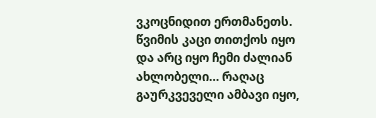ვკოცნიდით ერთმანეთს. წვიმის კაცი თითქოს იყო და არც იყო ჩემი ძალიან ახლობელი… რაღაც გაურკვეველი ამბავი იყო,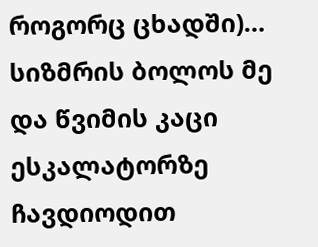როგორც ცხადში)… სიზმრის ბოლოს მე და წვიმის კაცი ესკალატორზე ჩავდიოდით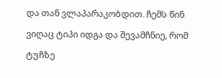და თან ვლაპარაკობდით. ჩემს წინ ვიღაც ტიპი იდგა და შევამჩნიე, რომ ტუჩზე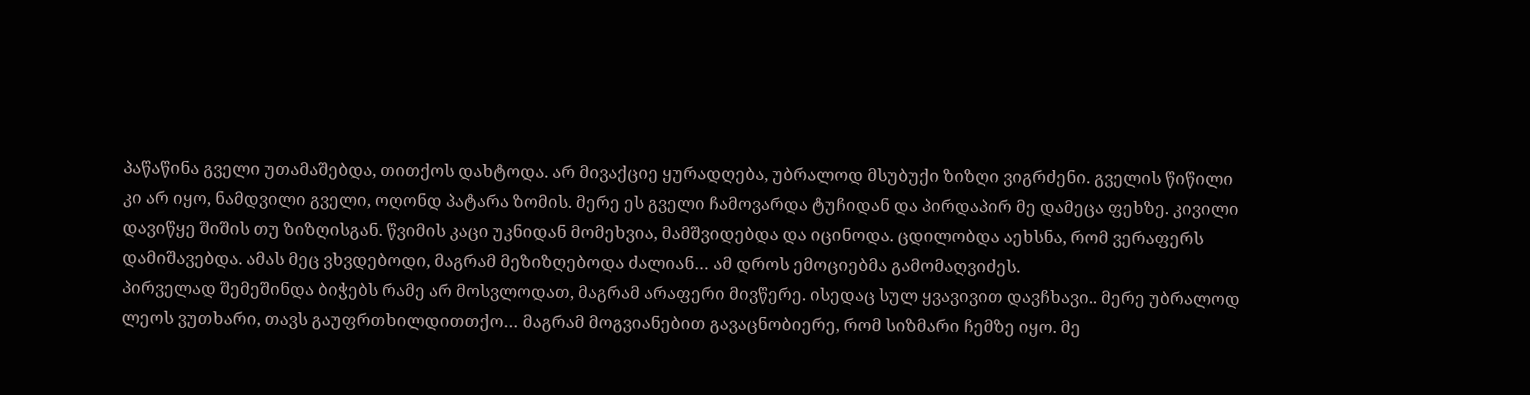პაწაწინა გველი უთამაშებდა, თითქოს დახტოდა. არ მივაქციე ყურადღება, უბრალოდ მსუბუქი ზიზღი ვიგრძენი. გველის წიწილი კი არ იყო, ნამდვილი გველი, ოღონდ პატარა ზომის. მერე ეს გველი ჩამოვარდა ტუჩიდან და პირდაპირ მე დამეცა ფეხზე. კივილი დავიწყე შიშის თუ ზიზღისგან. წვიმის კაცი უკნიდან მომეხვია, მამშვიდებდა და იცინოდა. ცდილობდა აეხსნა, რომ ვერაფერს დამიშავებდა. ამას მეც ვხვდებოდი, მაგრამ მეზიზღებოდა ძალიან… ამ დროს ემოციებმა გამომაღვიძეს.
პირველად შემეშინდა ბიჭებს რამე არ მოსვლოდათ, მაგრამ არაფერი მივწერე. ისედაც სულ ყვავივით დავჩხავი.. მერე უბრალოდ ლეოს ვუთხარი, თავს გაუფრთხილდითთქო… მაგრამ მოგვიანებით გავაცნობიერე, რომ სიზმარი ჩემზე იყო. მე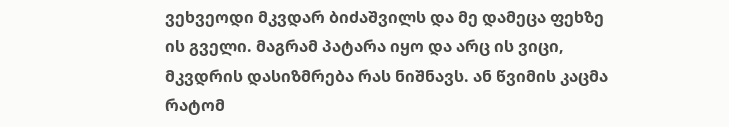ვეხვეოდი მკვდარ ბიძაშვილს და მე დამეცა ფეხზე ის გველი. მაგრამ პატარა იყო და არც ის ვიცი, მკვდრის დასიზმრება რას ნიშნავს. ან წვიმის კაცმა რატომ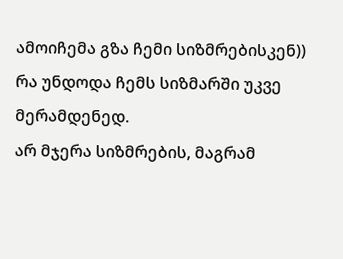ამოიჩემა გზა ჩემი სიზმრებისკენ)) რა უნდოდა ჩემს სიზმარში უკვე მერამდენედ.
არ მჯერა სიზმრების, მაგრამ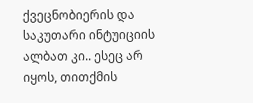ქვეცნობიერის და საკუთარი ინტუიციის ალბათ კი.. ესეც არ იყოს, თითქმის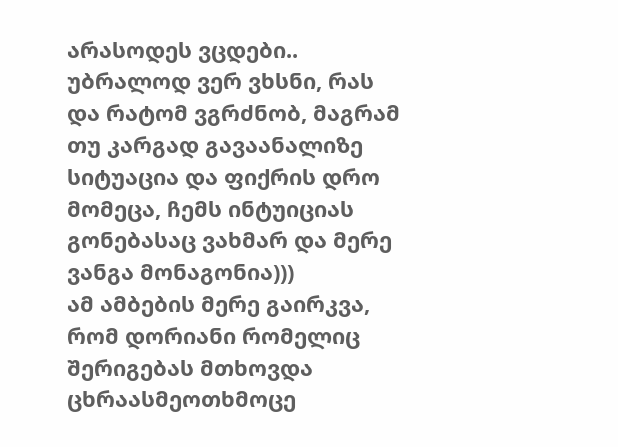არასოდეს ვცდები.. უბრალოდ ვერ ვხსნი, რას და რატომ ვგრძნობ, მაგრამ თუ კარგად გავაანალიზე სიტუაცია და ფიქრის დრო მომეცა, ჩემს ინტუიციას გონებასაც ვახმარ და მერე ვანგა მონაგონია)))
ამ ამბების მერე გაირკვა, რომ დორიანი რომელიც შერიგებას მთხოვდა ცხრაასმეოთხმოცე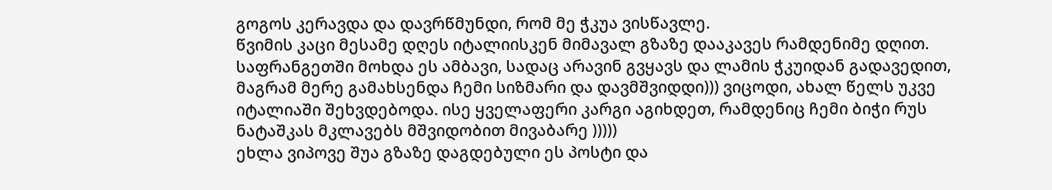გოგოს კერავდა და დავრწმუნდი, რომ მე ჭკუა ვისწავლე.
წვიმის კაცი მესამე დღეს იტალიისკენ მიმავალ გზაზე დააკავეს რამდენიმე დღით. საფრანგეთში მოხდა ეს ამბავი, სადაც არავინ გვყავს და ლამის ჭკუიდან გადავედით, მაგრამ მერე გამახსენდა ჩემი სიზმარი და დავმშვიდდი))) ვიცოდი, ახალ წელს უკვე იტალიაში შეხვდებოდა. ისე ყველაფერი კარგი აგიხდეთ, რამდენიც ჩემი ბიჭი რუს ნატაშკას მკლავებს მშვიდობით მივაბარე )))))
ეხლა ვიპოვე შუა გზაზე დაგდებული ეს პოსტი და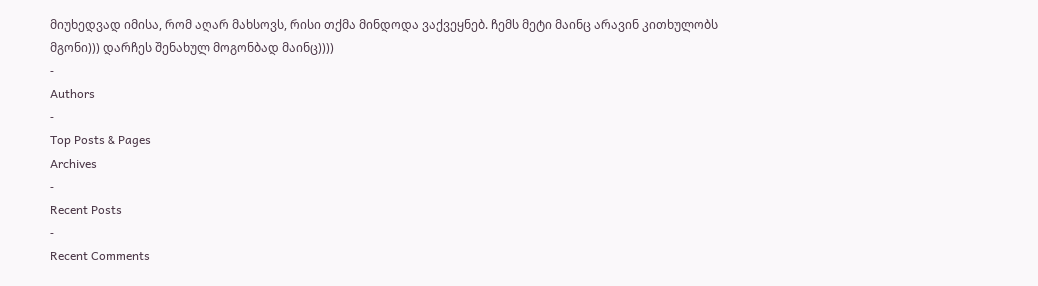მიუხედვად იმისა, რომ აღარ მახსოვს, რისი თქმა მინდოდა ვაქვეყნებ. ჩემს მეტი მაინც არავინ კითხულობს მგონი))) დარჩეს შენახულ მოგონბად მაინც))))
-
Authors
-
Top Posts & Pages
Archives
-
Recent Posts
-
Recent Comments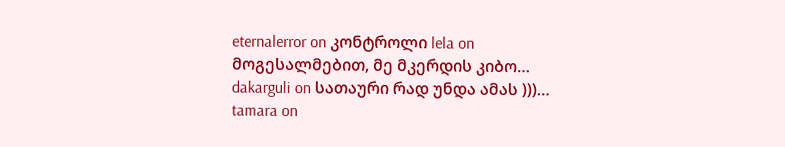eternalerror on კონტროლი lela on მოგესალმებით, მე მკერდის კიბო… dakarguli on სათაური რად უნდა ამას )))… tamara on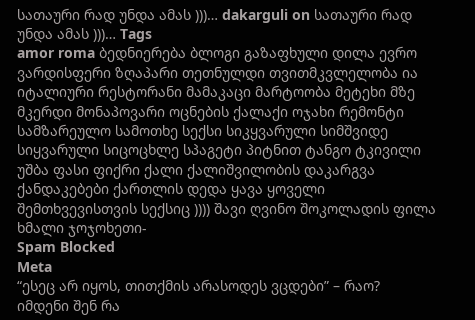სათაური რად უნდა ამას )))… dakarguli on სათაური რად უნდა ამას )))… Tags
amor roma ბედნიერება ბლოგი გაზაფხული დილა ევრო ვარდისფერი ზღაპარი თეთნულდი თვითმკვლელობა ია იტალიური რესტორანი მამაკაცი მარტოობა მეტეხი მზე მკერდი მონაპოვარი ოცნების ქალაქი ოჯახი რემონტი სამზარეულო სამოთხე სექსი სიკყვარული სიმშვიდე სიყვარული სიცოცხლე სპაგეტი პიტნით ტანგო ტკივილი უშბა ფასი ფიქრი ქალი ქალიშვილობის დაკარგვა ქანდაკებები ქართლის დედა ყავა ყოველი შემთხვევისთვის სექსიც )))) შავი ღვინო შოკოლადის ფილა ხმალი ჯოჯოხეთი-
Spam Blocked
Meta
“ესეც არ იყოს, თითქმის არასოდეს ვცდები” – რაო?
იმდენი შენ რა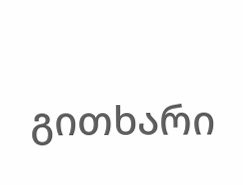გითხარი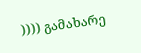)))) გამახარე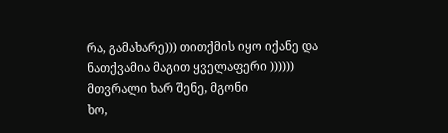რა, გამახარე))) თითქმის იყო იქანე და ნათქვამია მაგით ყველაფერი ))))))
მთვრალი ხარ შენე, მგონი
ხო,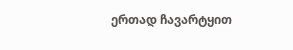ერთად ჩავარტყით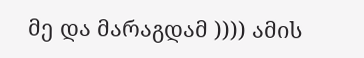მე და მარაგდამ )))) ამის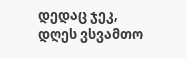დედაც ჯეკ, დღეს ვსვამთო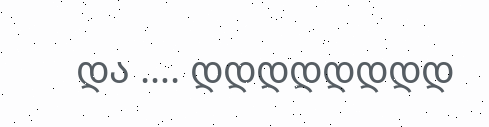და …. დდდდდდდდ